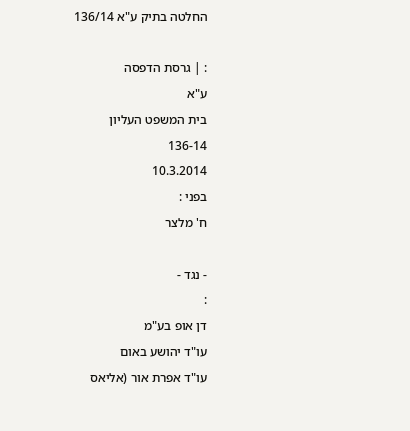החלטה בתיק ע"א 136/14

: | גרסת הדפסה
ע"א
בית המשפט העליון
136-14
10.3.2014
בפני :
ח' מלצר

- נגד -
:
דן אופ בע"מ
עו"ד יהושע באום
עו"ד אפרת אור (אליאס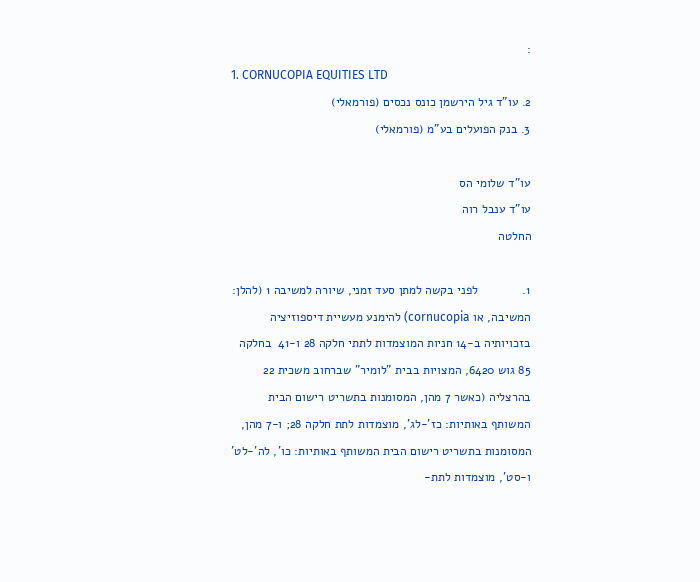:
1. CORNUCOPIA EQUITIES LTD
2. עו"ד גיל הירשמן כונס נכסים (פורמאלי)
3. בנק הפועלים בע"מ (פורמאלי)

עו"ד שלומי הס
עו"ד ענבל רוה
החלטה

1.             לפני בקשה למתן סעד זמני, שיורה למשיבה 1 (להלן: המשיבה, או cornucopia) להימנע מעשיית דיספוזיציה בזכויותיה ב-14 חניות המוצמדות לתתי חלקה 28 ו-41  בחלקה 85 גוש 6420, המצויות בבית "לומיר" שברחוב משכית 22 בהרצליה (כאשר 7 מהן, המסומנות בתשריט רישום הבית המשותף באותיות: כז'-לג', מוצמדות לתת חלקה 28; ו-7 מהן, המסומנות בתשריט רישום הבית המשותף באותיות: כו', לה'-לט' ו-סט', מוצמדות לתת-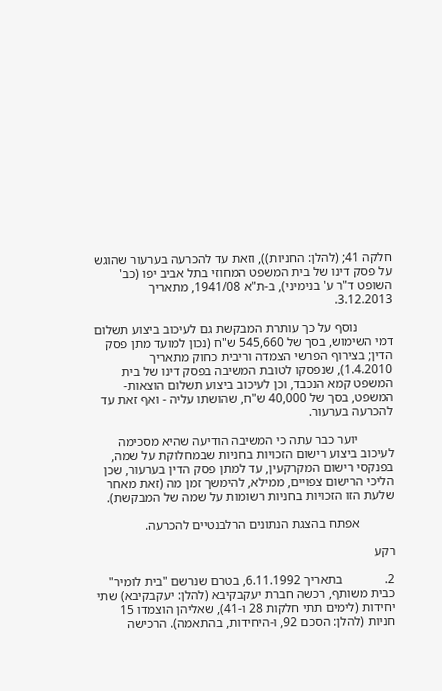חלקה 41; (להלן: החניות)), וזאת עד להכרעה בערעור שהוגש על פסק דינו של בית המשפט המחוזי בתל אביב יפו (כב' השופט ד"ר ע' בנימיני), ב-ת"א 1941/08, מתאריך 3.12.2013.

           נוסף על כך עותרת המבקשת גם לעיכוב ביצוע תשלום דמי השימוש, בסך של 545,660 ש"ח (נכון למועד מתן פסק הדין; בצירוף הפרשי הצמדה וריבית כחוק מתאריך 1.4.2010), שנפסקו לטובת המשיבה בפסק דינו של בית המשפט קמא הנכבד, וכן לעיכוב ביצוע תשלום הוצאות-המשפט, בסך של 40,000 ש"ח, שהושתו עליה - ואף זאת עד להכרעה בערעור.

           יוער כבר עתה כי המשיבה הודיעה שהיא מסכימה לעיכוב ביצוע רישום הזכויות בחניות שבמחלוקת על שמה, בפנקסי רישום המקרקעין, עד למתן פסק הדין בערעור, שכן הליכי הרישום צפויים, ממילא, להימשך זמן מה (זאת מאחר שלעת הזו הזכויות בחניות רשומות על שמה של המבקשת).

           אפתח בהצגת הנתונים הרלבנטיים להכרעה.

רקע

2.             בתאריך 6.11.1992, בטרם שנרשם "בית לומיר" כבית משותף, רכשה חברת יעקבקיבא (להלן: יעקבקיבא) שתי יחידות (לימים תתי חלקות 28 ו-41), שאליהן הוצמדו 15 חניות (להלן: הסכם 92, ו-היחידות, בהתאמה). הרכישה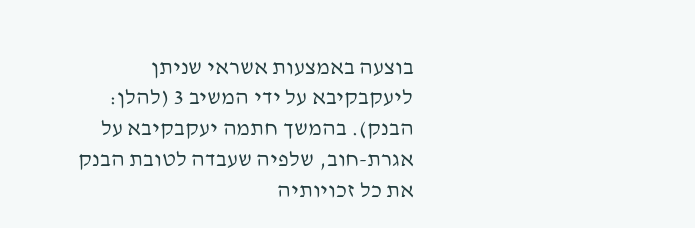בוצעה באמצעות אשראי שניתן ליעקבקיבא על ידי המשיב 3 (להלן: הבנק). בהמשך חתמה יעקבקיבא על אגרת-חוב, שלפיה שעבדה לטובת הבנק את כל זכויותיה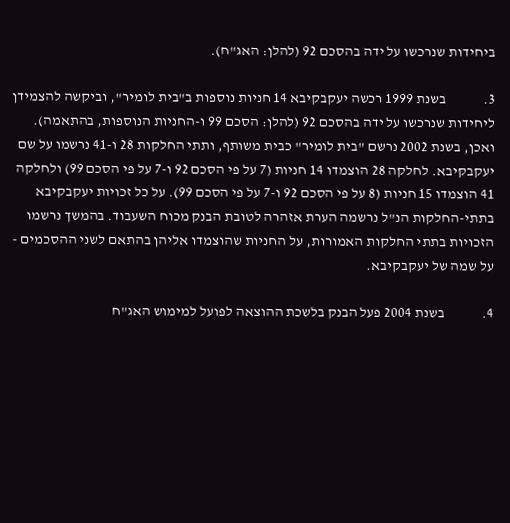ביחידות שנרכשו על ידה בהסכם 92 (להלן: האג"ח).

3.             בשנת 1999 רכשה יעקבקיבא 14 חניות נוספות ב"בית לומיר", וביקשה להצמידן ליחידות שנרכשו על ידה בהסכם 92 (להלן: הסכם 99 ו-החניות הנוספות, בהתאמה). ואכן, בשנת 2002 נרשם "בית לומיר" כבית משותף, ותתי החלקות 28 ו-41 נרשמו על שם יעקבקיבא. לחלקה 28 הוצמדו 14 חניות (7 על פי הסכם 92 ו-7 על פי הסכם 99) ולחלקה 41 הוצמדו 15 חניות (8 על פי הסכם 92 ו-7 על פי הסכם 99). על כל זכויות יעקבקיבא בתתי-החלקות הנ"ל נרשמה הערת אזהרה לטובת הבנק מכוח השעבוד. בהמשך נרשמו הזכויות בתתי החלקות האמורות, על החניות שהוצמדו אליהן בהתאם לשני ההסכמים - על שמה של יעקבקיבא.

4.             בשנת 2004 פעל הבנק בלשכת ההוצאה לפועל למימוש האג"ח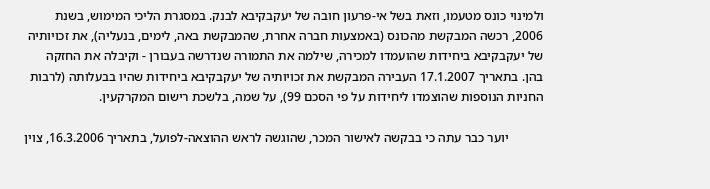ולמינוי כונס מטעמו, וזאת בשל אי-פרעון חובה של יעקבקיבא לבנק. במסגרת הליכי המימוש, בשנת 2006, רכשה המבקשת מהכונס (באמצעות חברה אחרת, שהמבקשת באה, לימים, בנעליה), את זכויותיה של יעקבקיבא ביחידות שהועמדו למכירה, שילמה את התמורה שנדרשה בעבורן - וקיבלה את החזקה בהן. בתאריך 17.1.2007 העבירה המבקשת את זכויותיה של יעקבקיבא ביחידות שהיו בבעלותה (לרבות החניות הנוספות שהוצמדו ליחידות על פי הסכם 99), על שמה, בלשכת רישום המקרקעין.

           יוער כבר עתה כי בבקשה לאישור המכר, שהוגשה לראש ההוצאה-לפועל, בתאריך 16.3.2006, צוין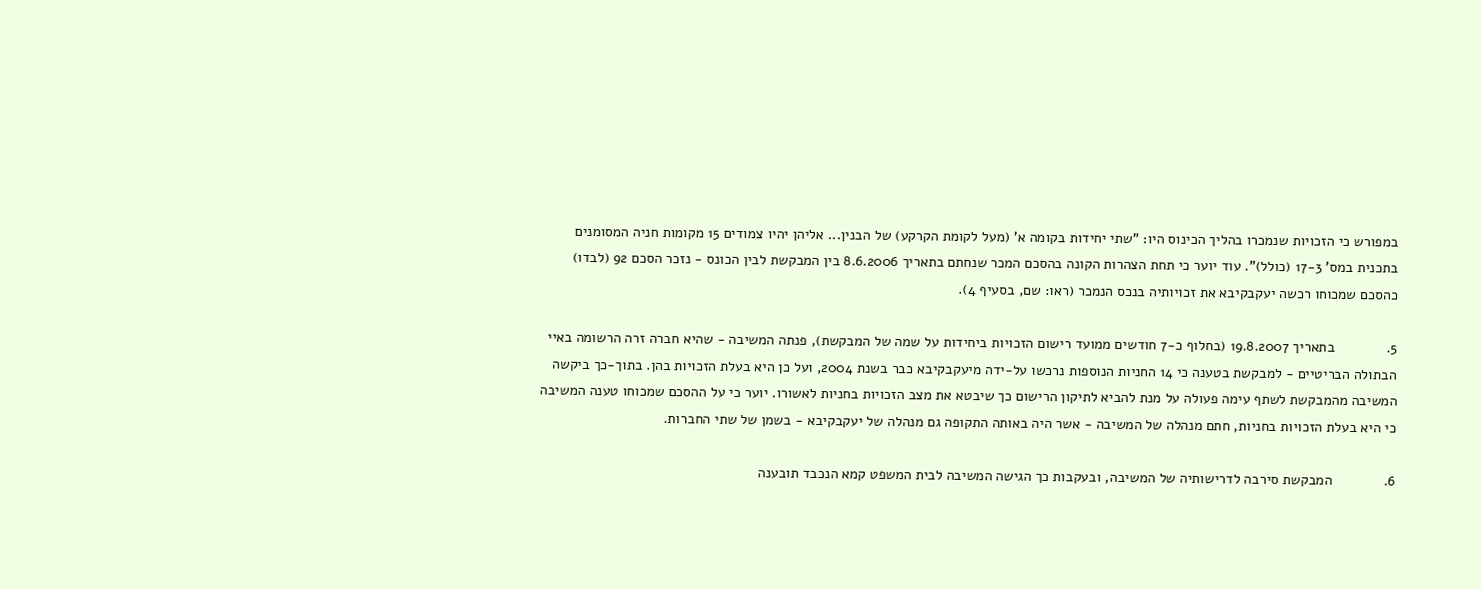במפורש כי הזכויות שנמכרו בהליך הכינוס היו: "שתי יחידות בקומה א' (מעל לקומת הקרקע) של הבנין... אליהן יהיו צמודים 15 מקומות חניה המסומנים בתכנית במס' 17-3 (כולל)". עוד יוער כי תחת הצהרות הקונה בהסכם המכר שנחתם בתאריך 8.6.2006 בין המבקשת לבין הכונס - נזכר הסכם 92 (לבדו) כהסכם שמכוחו רכשה יעקבקיבא את זכויותיה בנכס הנמכר (ראו: שם, בסעיף 4).

5.             בתאריך 19.8.2007 (בחלוף כ-7 חודשים ממועד רישום הזכויות ביחידות על שמה של המבקשת), פנתה המשיבה - שהיא חברה זרה הרשומה באיי הבתולה הבריטיים - למבקשת בטענה כי 14 החניות הנוספות נרכשו על-ידה מיעקבקיבא כבר בשנת 2004, ועל כן היא בעלת הזכויות בהן. בתוך-כך ביקשה המשיבה מהמבקשת לשתף עימה פעולה על מנת להביא לתיקון הרישום כך שיבטא את מצב הזכויות בחניות לאשורו. יוער כי על ההסכם שמכוחו טענה המשיבה כי היא בעלת הזכויות בחניות, חתם מנהלה של המשיבה - אשר היה באותה התקופה גם מנהלה של יעקבקיבא - בשמן של שתי החברות.

6.             המבקשת סירבה לדרישותיה של המשיבה, ובעקבות כך הגישה המשיבה לבית המשפט קמא הנכבד תובענה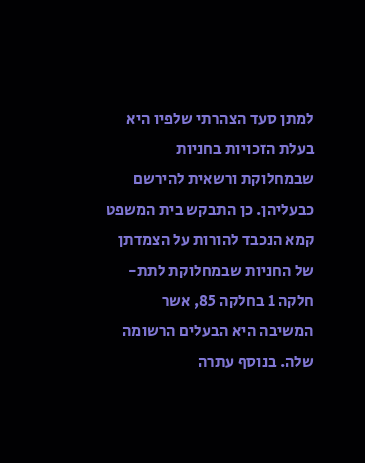למתן סעד הצהרתי שלפיו היא בעלת הזכויות בחניות שבמחלוקת ורשאית להירשם כבעליהן. כן התבקש בית המשפט קמא הנכבד להורות על הצמדתן של החניות שבמחלוקת לתת-חלקה 1 בחלקה 85, אשר המשיבה היא הבעלים הרשומה שלה. בנוסף עתרה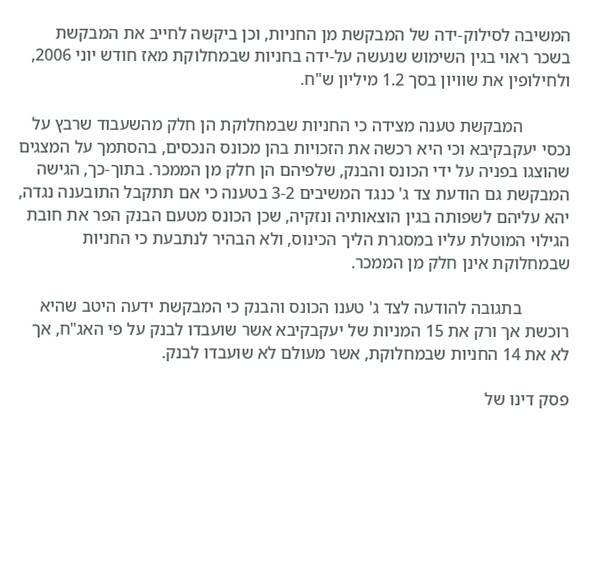המשיבה לסילוק-ידה של המבקשת מן החניות, וכן ביקשה לחייב את המבקשת בשכר ראוי בגין השימוש שנעשה על-ידה בחניות שבמחלוקת מאז חודש יוני 2006, ולחילופין את שוויון בסך 1.2 מיליון ש"ח.

           המבקשת טענה מצידה כי החניות שבמחלוקת הן חלק מהשעבוד שרבץ על נכסי יעקבקיבא וכי היא רכשה את הזכויות בהן מכונס הנכסים, בהסתמך על המצגים שהוצגו בפניה על ידי הכונס והבנק, שלפיהם הן חלק מן הממכר. בתוך-כך, הגישה המבקשת גם הודעת צד ג' כנגד המשיבים 3-2 בטענה כי אם תתקבל התובענה נגדה, יהא עליהם לשפותה בגין הוצאותיה ונזקיה, שכן הכונס מטעם הבנק הפר את חובת הגילוי המוטלת עליו במסגרת הליך הכינוס, ולא הבהיר לנתבעת כי החניות שבמחלוקת אינן חלק מן הממכר.

           בתגובה להודעה לצד ג' טענו הכונס והבנק כי המבקשת ידעה היטב שהיא רוכשת אך ורק את 15 המניות של יעקבקיבא אשר שועבדו לבנק על פי האג"ח, אך לא את 14 החניות שבמחלוקת, אשר מעולם לא שועבדו לבנק.

פסק דינו של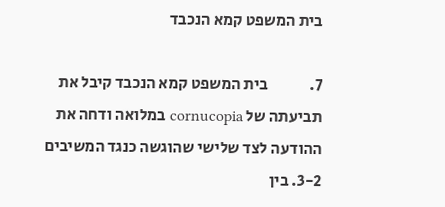בית המשפט קמא הנכבד

7.             בית המשפט קמא הנכבד קיבל את תביעתה של cornucopia במלואה ודחה את ההודעה לצד שלישי שהוגשה כנגד המשיבים 3-2. בין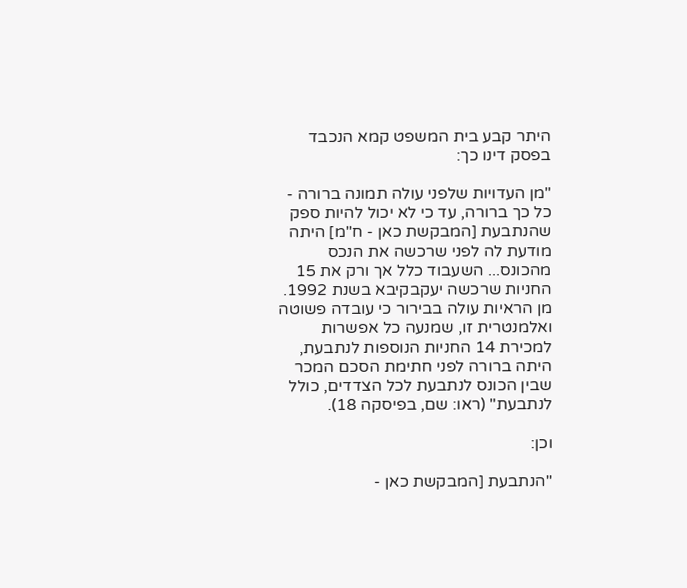היתר קבע בית המשפט קמא הנכבד בפסק דינו כך:

"מן העדויות שלפני עולה תמונה ברורה - כל כך ברורה, עד כי לא יכול להיות ספק שהנתבעת [המבקשת כאן - ח"מ] היתה מודעת לה לפני שרכשה את הנכס מהכונס... השעבוד כלל אך ורק את 15 החניות שרכשה יעקבקיבא בשנת 1992. מן הראיות עולה בבירור כי עובדה פשוטה ואלמנטרית זו, שמנעה כל אפשרות למכירת 14 החניות הנוספות לנתבעת, היתה ברורה לפני חתימת הסכם המכר שבין הכונס לנתבעת לכל הצדדים, כולל לנתבעת" (ראו: שם, בפיסקה 18).

וכן:

"הנתבעת [המבקשת כאן -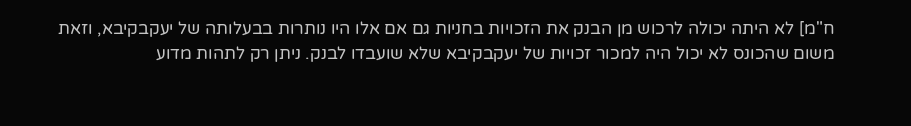ח"מ] לא היתה יכולה לרכוש מן הבנק את הזכויות בחניות גם אם אלו היו נותרות בבעלותה של יעקבקיבא, וזאת משום שהכונס לא יכול היה למכור זכויות של יעקבקיבא שלא שועבדו לבנק. ניתן רק לתהות מדוע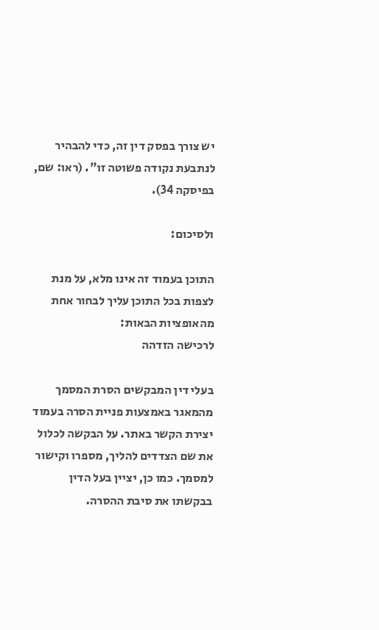יש צורך בפסק דין זה, כדי להבהיר לנתבעת נקודה פשוטה זו". (ראו: שם, בפיסקה 34).

ולסיכום:

התוכן בעמוד זה אינו מלא, על מנת לצפות בכל התוכן עליך לבחור אחת מהאופציות הבאות:
לרכישה הזדהה

בעלי דין המבקשים הסרת המסמך מהמאגר באמצעות פניית הסרה בעמוד יצירת הקשר באתר. על הבקשה לכלול את שם הצדדים להליך, מספרו וקישור למסמך. כמו כן, יציין בעל הדין בבקשתו את סיבת ההסרה.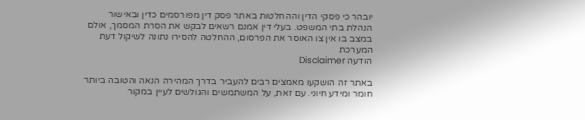יובהר כי פסקי הדין וההחלטות באתר פסק דין מפורסמים כדין ובאישור הנהלת בתי המשפט. בעלי דין אמנם רשאים לבקש את הסרת המסמך, אולם במצב בו אין צו האוסר את הפרסום, ההחלטה להסירו נתונה לשיקול דעת המערכת
הודעה Disclaimer

באתר זה הושקעו מאמצים רבים להעביר בדרך המהירה הנאה והטובה ביותר חומר ומידע חיוני. עם זאת, על המשתמשים והגולשים לעיין במקור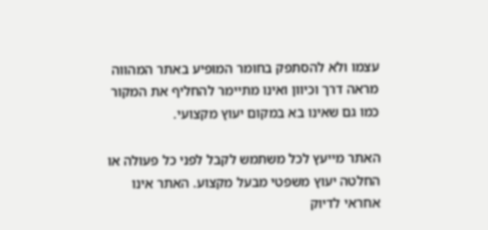עצמו ולא להסתפק בחומר המופיע באתר המהווה מראה דרך וכיוון ואינו מתיימר להחליף את המקור כמו גם שאינו בא במקום יעוץ מקצועי.

האתר מייעץ לכל משתמש לקבל לפני כל פעולה או החלטה יעוץ משפטי מבעל מקצוע. האתר אינו אחראי לדיוק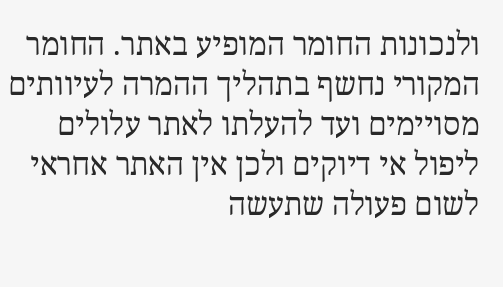ולנכונות החומר המופיע באתר. החומר המקורי נחשף בתהליך ההמרה לעיוותים מסויימים ועד להעלתו לאתר עלולים ליפול אי דיוקים ולכן אין האתר אחראי לשום פעולה שתעשה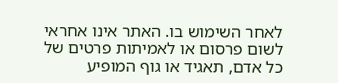לאחר השימוש בו. האתר אינו אחראי לשום פרסום או לאמיתות פרטים של כל אדם, תאגיד או גוף המופיע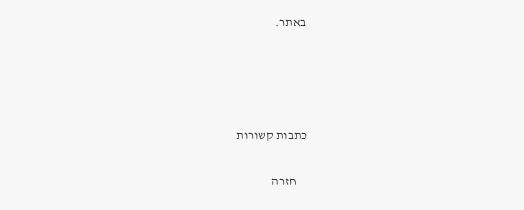באתר.




כתבות קשורות

    חזרה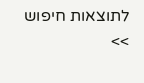לתוצאות חיפוש >>